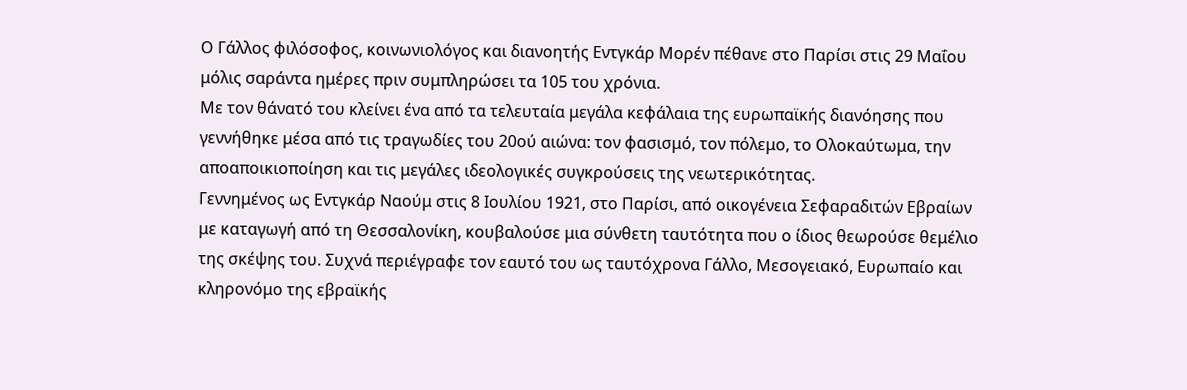Ο Γάλλος φιλόσοφος, κοινωνιολόγος και διανοητής Εντγκάρ Μορέν πέθανε στο Παρίσι στις 29 Μαΐου μόλις σαράντα ημέρες πριν συμπληρώσει τα 105 του χρόνια.
Με τον θάνατό του κλείνει ένα από τα τελευταία μεγάλα κεφάλαια της ευρωπαϊκής διανόησης που γεννήθηκε μέσα από τις τραγωδίες του 20ού αιώνα: τον φασισμό, τον πόλεμο, το Ολοκαύτωμα, την αποαποικιοποίηση και τις μεγάλες ιδεολογικές συγκρούσεις της νεωτερικότητας.
Γεννημένος ως Εντγκάρ Ναούμ στις 8 Ιουλίου 1921, στο Παρίσι, από οικογένεια Σεφαραδιτών Εβραίων με καταγωγή από τη Θεσσαλονίκη, κουβαλούσε μια σύνθετη ταυτότητα που ο ίδιος θεωρούσε θεμέλιο της σκέψης του. Συχνά περιέγραφε τον εαυτό του ως ταυτόχρονα Γάλλο, Μεσογειακό, Ευρωπαίο και κληρονόμο της εβραϊκής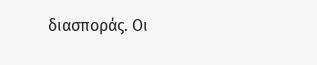διασποράς. Οι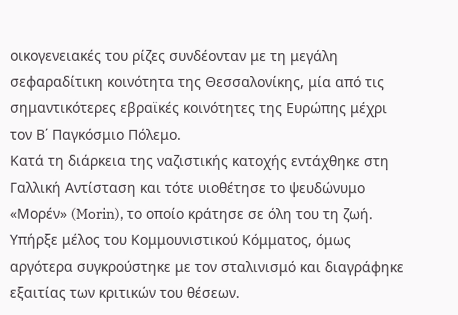οικογενειακές του ρίζες συνδέονταν με τη μεγάλη σεφαραδίτικη κοινότητα της Θεσσαλονίκης, μία από τις σημαντικότερες εβραϊκές κοινότητες της Ευρώπης μέχρι τον Β΄ Παγκόσμιο Πόλεμο.
Κατά τη διάρκεια της ναζιστικής κατοχής εντάχθηκε στη Γαλλική Αντίσταση και τότε υιοθέτησε το ψευδώνυμο «Μορέν» (Morin), το οποίο κράτησε σε όλη του τη ζωή. Υπήρξε μέλος του Κομμουνιστικού Κόμματος, όμως αργότερα συγκρούστηκε με τον σταλινισμό και διαγράφηκε εξαιτίας των κριτικών του θέσεων.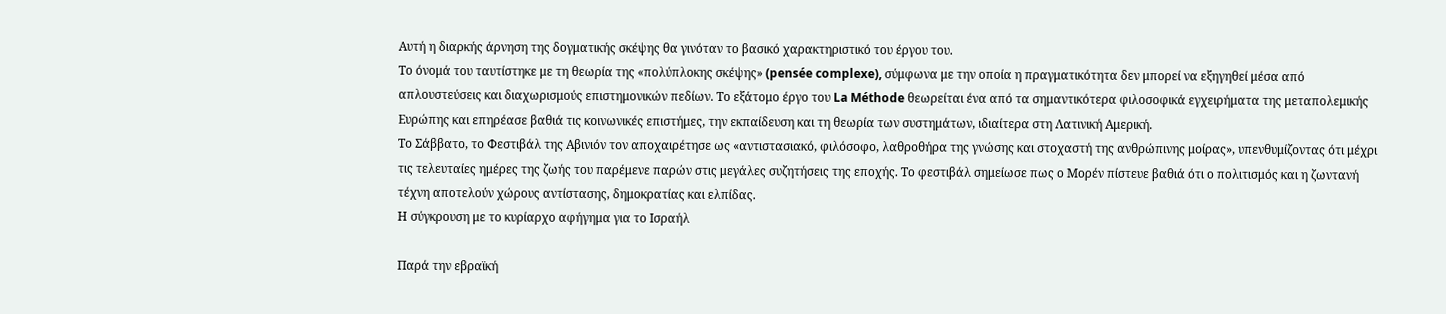Αυτή η διαρκής άρνηση της δογματικής σκέψης θα γινόταν το βασικό χαρακτηριστικό του έργου του.
Το όνομά του ταυτίστηκε με τη θεωρία της «πολύπλοκης σκέψης» (pensée complexe), σύμφωνα με την οποία η πραγματικότητα δεν μπορεί να εξηγηθεί μέσα από απλουστεύσεις και διαχωρισμούς επιστημονικών πεδίων. Το εξάτομο έργο του La Méthode θεωρείται ένα από τα σημαντικότερα φιλοσοφικά εγχειρήματα της μεταπολεμικής Ευρώπης και επηρέασε βαθιά τις κοινωνικές επιστήμες, την εκπαίδευση και τη θεωρία των συστημάτων, ιδιαίτερα στη Λατινική Αμερική.
Το Σάββατο, το Φεστιβάλ της Αβινιόν τον αποχαιρέτησε ως «αντιστασιακό, φιλόσοφο, λαθροθήρα της γνώσης και στοχαστή της ανθρώπινης μοίρας», υπενθυμίζοντας ότι μέχρι τις τελευταίες ημέρες της ζωής του παρέμενε παρών στις μεγάλες συζητήσεις της εποχής. Το φεστιβάλ σημείωσε πως ο Μορέν πίστευε βαθιά ότι ο πολιτισμός και η ζωντανή τέχνη αποτελούν χώρους αντίστασης, δημοκρατίας και ελπίδας.
Η σύγκρουση με το κυρίαρχο αφήγημα για το Ισραήλ

Παρά την εβραϊκή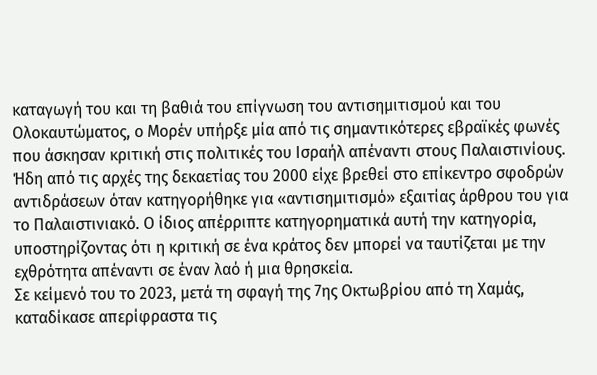καταγωγή του και τη βαθιά του επίγνωση του αντισημιτισμού και του Ολοκαυτώματος, ο Μορέν υπήρξε μία από τις σημαντικότερες εβραϊκές φωνές που άσκησαν κριτική στις πολιτικές του Ισραήλ απέναντι στους Παλαιστινίους.
Ήδη από τις αρχές της δεκαετίας του 2000 είχε βρεθεί στο επίκεντρο σφοδρών αντιδράσεων όταν κατηγορήθηκε για «αντισημιτισμό» εξαιτίας άρθρου του για το Παλαιστινιακό. Ο ίδιος απέρριπτε κατηγορηματικά αυτή την κατηγορία, υποστηρίζοντας ότι η κριτική σε ένα κράτος δεν μπορεί να ταυτίζεται με την εχθρότητα απέναντι σε έναν λαό ή μια θρησκεία.
Σε κείμενό του το 2023, μετά τη σφαγή της 7ης Οκτωβρίου από τη Χαμάς, καταδίκασε απερίφραστα τις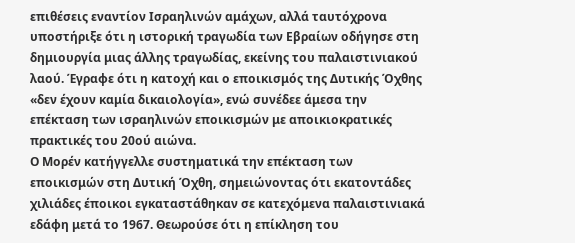επιθέσεις εναντίον Ισραηλινών αμάχων, αλλά ταυτόχρονα υποστήριξε ότι η ιστορική τραγωδία των Εβραίων οδήγησε στη δημιουργία μιας άλλης τραγωδίας, εκείνης του παλαιστινιακού λαού. Έγραφε ότι η κατοχή και ο εποικισμός της Δυτικής Όχθης «δεν έχουν καμία δικαιολογία», ενώ συνέδεε άμεσα την επέκταση των ισραηλινών εποικισμών με αποικιοκρατικές πρακτικές του 20ού αιώνα.
Ο Μορέν κατήγγελλε συστηματικά την επέκταση των εποικισμών στη Δυτική Όχθη, σημειώνοντας ότι εκατοντάδες χιλιάδες έποικοι εγκαταστάθηκαν σε κατεχόμενα παλαιστινιακά εδάφη μετά το 1967. Θεωρούσε ότι η επίκληση του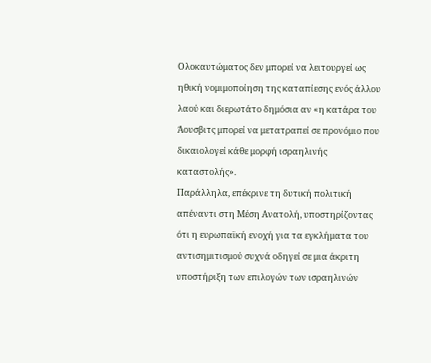Ολοκαυτώματος δεν μπορεί να λειτουργεί ως ηθική νομιμοποίηση της καταπίεσης ενός άλλου λαού και διερωτάτο δημόσια αν «η κατάρα του Άουσβιτς μπορεί να μετατραπεί σε προνόμιο που δικαιολογεί κάθε μορφή ισραηλινής καταστολής».
Παράλληλα, επέκρινε τη δυτική πολιτική απέναντι στη Μέση Ανατολή, υποστηρίζοντας ότι η ευρωπαϊκή ενοχή για τα εγκλήματα του αντισημιτισμού συχνά οδηγεί σε μια άκριτη υποστήριξη των επιλογών των ισραηλινών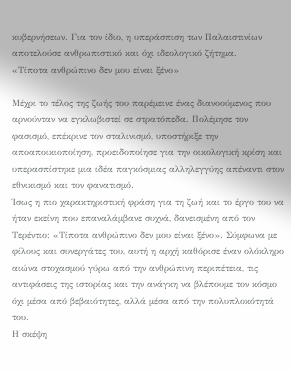κυβερνήσεων. Για τον ίδιο, η υπεράσπιση των Παλαιστινίων αποτελούσε ανθρωπιστικό και όχι ιδεολογικό ζήτημα.
«Τίποτα ανθρώπινο δεν μου είναι ξένο»

Μέχρι το τέλος της ζωής του παρέμεινε ένας διανοούμενος που αρνούνταν να εγκλωβιστεί σε στρατόπεδα. Πολέμησε τον φασισμό, επέκρινε τον σταλινισμό, υποστήριξε την αποαποικιοποίηση, προειδοποίησε για την οικολογική κρίση και υπερασπίστηκε μια ιδέα παγκόσμιας αλληλεγγύης απέναντι στον εθνικισμό και τον φανατισμό.
Ίσως η πιο χαρακτηριστική φράση για τη ζωή και το έργο του να ήταν εκείνη που επαναλάμβανε συχνά, δανεισμένη από τον Τερέντιο: «Τίποτα ανθρώπινο δεν μου είναι ξένο». Σύμφωνα με φίλους και συνεργάτες του, αυτή η αρχή καθόρισε έναν ολόκληρο αιώνα στοχασμού γύρω από την ανθρώπινη περιπέτεια, τις αντιφάσεις της ιστορίας και την ανάγκη να βλέπουμε τον κόσμο όχι μέσα από βεβαιότητες, αλλά μέσα από την πολυπλοκότητά του.
Η σκέψη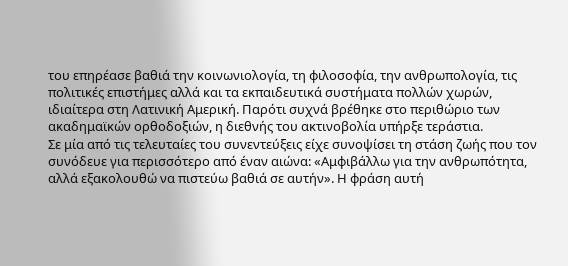του επηρέασε βαθιά την κοινωνιολογία, τη φιλοσοφία, την ανθρωπολογία, τις πολιτικές επιστήμες αλλά και τα εκπαιδευτικά συστήματα πολλών χωρών, ιδιαίτερα στη Λατινική Αμερική. Παρότι συχνά βρέθηκε στο περιθώριο των ακαδημαϊκών ορθοδοξιών, η διεθνής του ακτινοβολία υπήρξε τεράστια.
Σε μία από τις τελευταίες του συνεντεύξεις είχε συνοψίσει τη στάση ζωής που τον συνόδευε για περισσότερο από έναν αιώνα: «Αμφιβάλλω για την ανθρωπότητα, αλλά εξακολουθώ να πιστεύω βαθιά σε αυτήν». Η φράση αυτή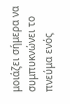μοιάζει σήμερα να συμπυκνώνει το πνεύμα ενός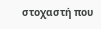στοχαστή που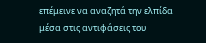επέμεινε να αναζητά την ελπίδα μέσα στις αντιφάσεις του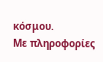κόσμου.
Με πληροφορίες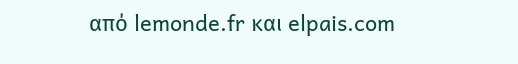από lemonde.fr και elpais.com